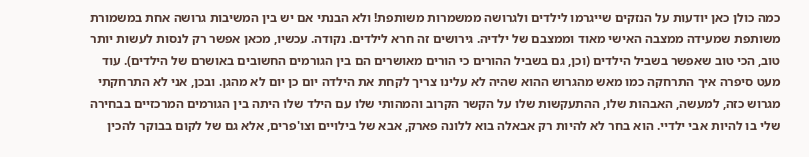כמה כולן כאן יודעות על הנזקים שייגרמו לילדים ולגרושה ממשמרות משותפת! ולא הבנתי אם יש בין המשיבות גרושה אחת במשמורת משותפת שמעידה ממצבה האישי מאוד וממצבם של ילדיה. גירושים זה חרא לילדים. נקודה. עכשיו, מכאן אפשר רק לנסות לעשות יותר טוב, הכי טוב שאפשר בשביל הילדים (וכן, גם בשביל ההורים כי הורים מאושרים הם בין הגורמים החשובים באושרם של הילדים). עוד מעט סיפרה איך התרחקה כמו מאש מהגרוש ההוא שהיה לא עלינו צריך לקחת את הילדה יום כן יום לא מהגן. ובכן, אני לא התרחקתי מגרוש כזה, למעשה, האבהות שלו, ההתעקשות שלו על הקשר הקרוב והמהותי שלו עם הילד שלו היתה בין הגורמים המרכזיים בבחירה שלי בו להיות אבי ילדיי. הוא בחר לא להיות רק אבאלה בוא ללונה פארק, אבא של בילויים וצו'פרים, אלא גם של לקום בבוקר להכין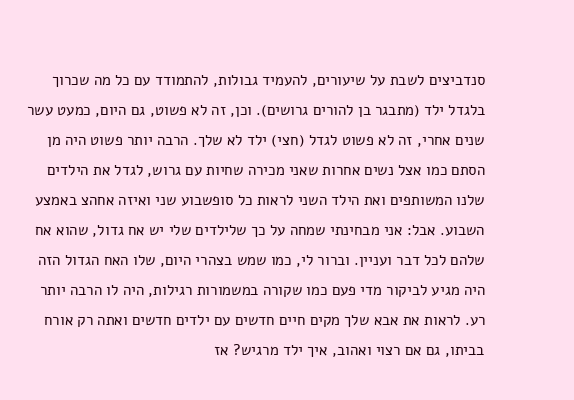סנדביצים לשבת על שיעורים, להעמיד גבולות, להתמודד עם כל מה שכרוך בלגדל ילד (מתבגר בן להורים גרושים). וכן, זה לא פשוט, גם היום, כמעט עשר שנים אחרי, זה לא פשוט לגדל (חצי) ילד לא שלך. הרבה יותר פשוט היה מן הסתם כמו אצל נשים אחרות שאני מכירה שחיות עם גרוש, לגדל את הילדים שלנו המשותפים ואת הילד השני לראות כל סופשבוע שני ואיזה אחהצ באמצע השבוע. אבל: אני מבחינתי שמחה על כך שלילדים שלי יש אח גדול, שהוא אח שלהם לכל דבר ועניין. וברור לי, כמו שמש בצהרי היום, שלו האח הגדול הזה היה מגיע לביקור מדי פעם כמו שקורה במשמורות רגילות, היה לו הרבה יותר רע. לראות את אבא שלך מקים חיים חדשים עם ילדים חדשים ואתה רק אורח בביתו, גם אם רצוי ואהוב, איך ילד מרגיש? אז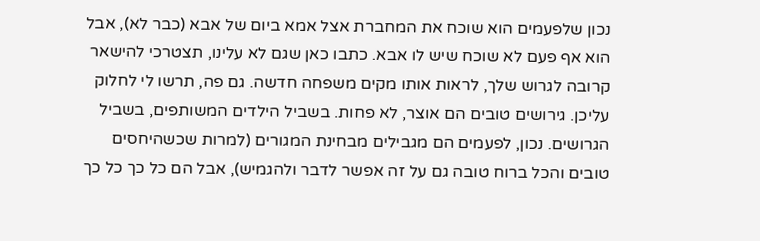נכון שלפעמים הוא שוכח את המחברת אצל אמא ביום של אבא (כבר לא), אבל הוא אף פעם לא שוכח שיש לו אבא. כתבו כאן שגם לא עלינו, תצטרכי להישאר קרובה לגרוש שלך, לראות אותו מקים משפחה חדשה. גם פה, תרשו לי לחלוק עליכן. גירושים טובים הם אוצר, לא פחות. בשביל הילדים המשותפים, בשביל הגרושים. נכון, לפעמים הם מגבילים מבחינת המגורים (למרות שכשהיחסים טובים והכל ברוח טובה גם על זה אפשר לדבר ולהגמיש), אבל הם כל כך כל כך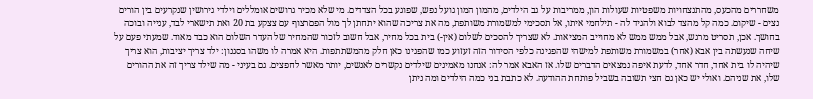משחררים מהכעס, מהתנצחויות משפטיות שעולות הון, ממריבות על גב הילדים, מהמון המון גועל נפש, שפוגע בכל הצדדים. מי שלא מכיר גרושים אומללים וילדי גירושין שנקרעים בין הורים נצים - שיקום. כמה קל מהצד לבוא ולהגיד לה - תילחמי איתו, אל תסכימי למשמורת משותפת, מה את צריכה שהוא יתחתן לך מול הפםרצוף עם צצקע בת 20 ואת תישארי לבד, ענייה ובוכה בחושך. אכן, תסריט מרגש, אבל ממש ממש לא מחוייב המציאות. לא שצריך להסכים לשלום (אין-) בית בכל מחיר, אבל חשוב לזכור שהמחיר של העדר השלום הוא כבד מאוד. שמעתי פעם על שיחה שנעשתה בין אבא (אחר) במשמורת משותפת למישהי שהפגינה כלפי הסידור הזה זעזוע כמו שהפגינו כאן חלק מהמשתתפות. היא אמרה לו משהו בסגנון: ילד צריך יציבות, הוא צריך שיהיה לו בית אחד, חדר אחד, לדעת איפה נמצאים הדברים שלו. אז האבא אמר לה: אנחנו מאמינים שילדים נקשרים לאנשים, יותר מאשר לחפצים. גם בעיני - מה שילד צריך זה את ההורים שלו, את שניהם. ואולי יש כאן גם חצי תשובה בשביל פותחת ההודעה. לא כתבת בני כמה הילדים ומה ניתן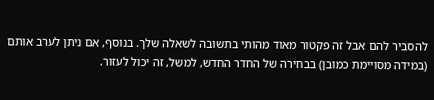להסביר להם אבל זה פקטור מאוד מהותי בתשובה לשאלה שלך. בנוסף, אם ניתן לערב אותם (במידה מסויימת כמובן) בבחירה של החדר החדש, למשל, זה יכול לעזור.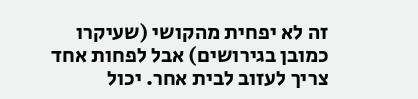זה לא יפחית מהקושי (שעיקרו כמובן בגירושים) אבל לפחות אחד צריך לעזוב לבית אחר. יכול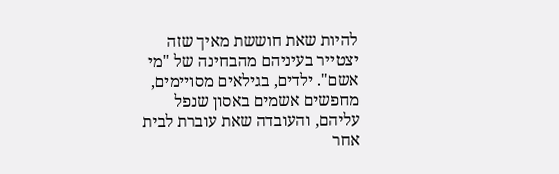להיות שאת חוששת מאיך שזה יצטייר בעיניהם מהבחינה של "מי אשם". ילדים, בגילאים מסויימים, מחפשים אשמים באסון שנפל עליהם, והעובדה שאת עוברת לבית אחר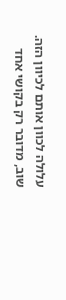עלולה לכוון אותם לכיוון הזה. שוב, מדובר רק בקושי אחד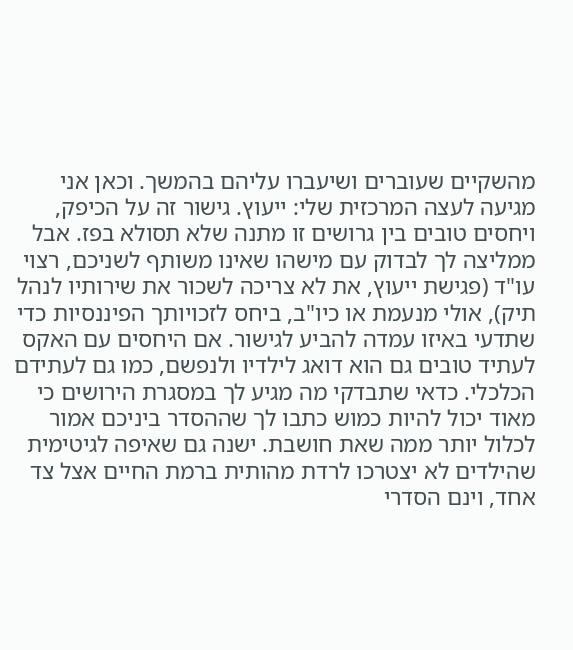מהשקיים שעוברים ושיעברו עליהם בהמשך. וכאן אני מגיעה לעצה המרכזית שלי: ייעוץ. גישור זה על הכיפק, ויחסים טובים בין גרושים זו מתנה שלא תסולא בפז. אבל ממליצה לך לבדוק עם מישהו שאינו משותף לשניכם, רצוי עו"ד (פגישת ייעוץ, את לא צריכה לשכור את שירותיו לנהל תיק), אולי מנעמת או כיו"ב, ביחס לזכויותך הפיננסיות כדי שתדעי באיזו עמדה להביע לגישור. אם היחסים עם האקס לעתיד טובים גם הוא דואג לילדיו ולנפשם, כמו גם לעתידם הכלכלי. כדאי שתבדקי מה מגיע לך במסגרת הירושים כי מאוד יכול להיות כמוש כתבו לך שההסדר ביניכם אמור לכלול יותר ממה שאת חושבת. ישנה גם שאיפה לגיטימית שהילדים לא יצטרכו לרדת מהותית ברמת החיים אצל צד אחד, וינם הסדרי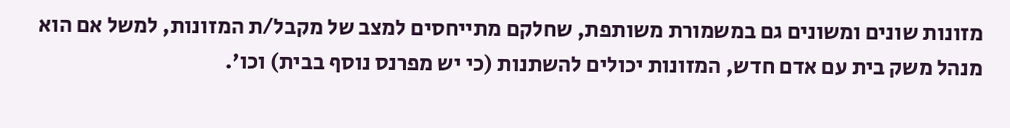מזונות שונים ומשונים גם במשמורת משותפת, שחלקם מתייחסים למצב של מקבל/ת המזונות, למשל אם הוא מנהל משק בית עם אדם חדש, המזונות יכולים להשתנות (כי יש מפרנס נוסף בבית) וכו'.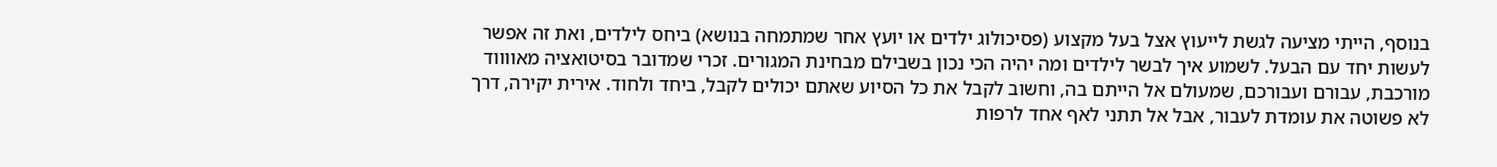בנוסף, הייתי מציעה לגשת לייעוץ אצל בעל מקצוע (פסיכולוג ילדים או יועץ אחר שמתמחה בנושא) ביחס לילדים, ואת זה אפשר לעשות יחד עם הבעל. לשמוע איך לבשר לילדים ומה יהיה הכי נכון בשבילם מבחינת המגורים. זכרי שמדובר בסיטואציה מאווווד מורכבת, עבורם ועבורכם, שמעולם אל הייתם בה, וחשוב לקבל את כל הסיוע שאתם יכולים לקבל, ביחד ולחוד. אירית יקירה, דרך לא פשוטה את עומדת לעבור, אבל אל תתני לאף אחד לרפות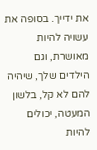את ידייך. בסופה את עשויה להיות מאושרת, וגם הילדים שלך, שיהיה להם לא קל, בלשון המעטה, יכולים להיות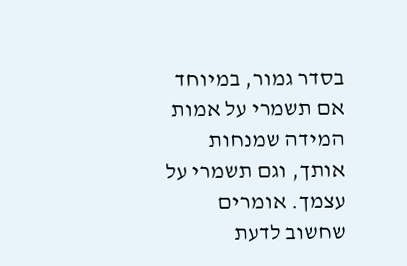בסדר גמור, במיוחד אם תשמרי על אמות המידה שמנחות אותך, וגם תשמרי על עצמך. אומרים שחשוב לדעת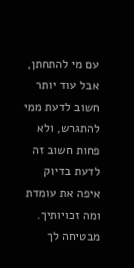עם מי להתחתן, אבל עוד יותר חשוב לדעת ממי להתגרש, ולא פחות חשוב זה לדעת בדיוק איפה את עומדת ומה זכויותיך. מבטיחה לך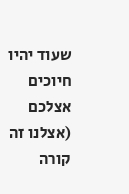שעוד יהיו חיוכים אצלכם (אצלנו זה קורה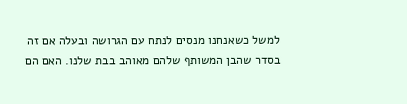למשל כשאנחנו מנסים לנתח עם הגרושה ובעלה אם זה בסדר שהבן המשותף שלהם מאוהב בבת שלנו. האם הם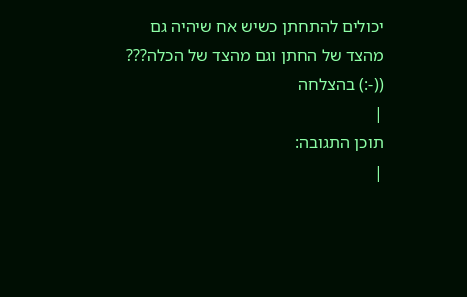יכולים להתחתן כשיש אח שיהיה גם מהצד של החתן וגם מהצד של הכלה??? ((-:) בהצלחה
|
תוכן התגובה:
|